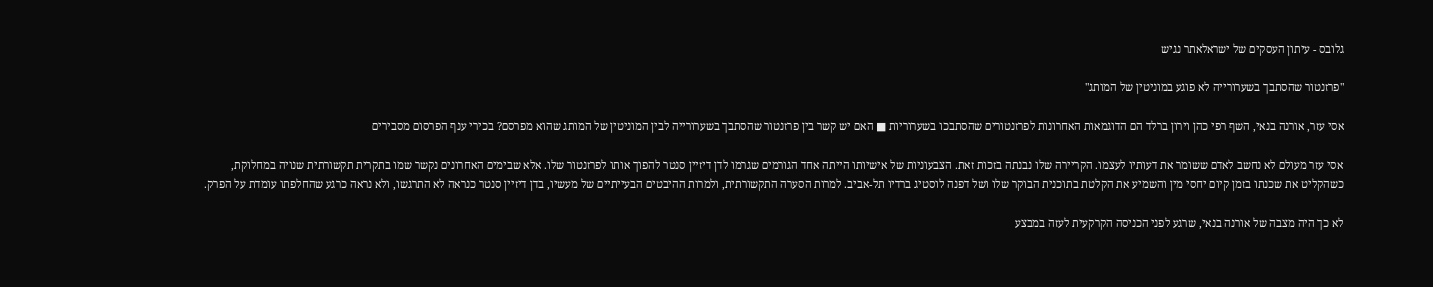גלובס - עיתון העסקים של ישראלאתר נגיש

"פרזנטור שהסתבך בשערורייה לא פוגע במוניטין של המותג"

אסי עזר, אורנה בנאי, השף רפי כהן וירון ברלד הם הדוגמאות האחרונות לפרזנטורים שהסתבכו בשערוריות ■ האם יש קשר בין פרזנטור שהסתבך בשערורייה לבין המוניטין של המותג שהוא מפרסם? בכירי ענף הפרסום מסבירים

אסי עזר מעולם לא נחשב לאדם ששומר את דעותיו לעצמו. הקריירה שלו נבנתה בזכות זאת. הצבעוניות של אישיותו הייתה אחד הגורמים שגרמו לדן דיזיין סנטר להפוך אותו לפרזנטור שלו. אלא שבימים האחרונים נקשר שמו בתקרית תקשורתית שנויה במחלוקת, כשהקליט את שכנתו בזמן קיום יחסי מין והשמיע את הקלטת בתוכנית הבוקר שלו ושל דפנה לוסטיג ברדיו תל-אביב. למרות הסערה התקשורתית, ולמרות ההיבטים הבעייתיים של מעשיו, בדן דיזיין סנטר כנראה לא התרגשו, ולא נראה כרגע שהחלפתו עומדת על הפרק.

לא כך היה מצבה של אורנה בנאי, שרגע לפני הכניסה הקרקעית לעזה במבצע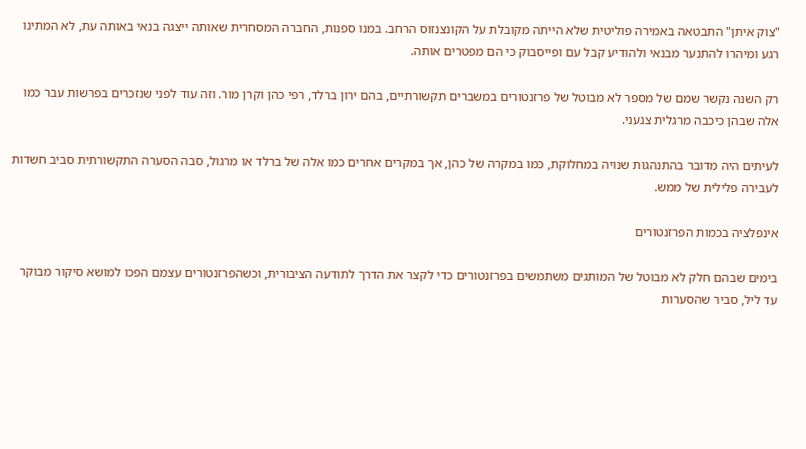"צוק איתן" התבטאה באמירה פוליטית שלא הייתה מקובלת על הקונצנזוס הרחב. במנו ספנות, החברה המסחרית שאותה ייצגה בנאי באותה עת, לא המתינו רגע ומיהרו להתנער מבנאי ולהודיע קבל עם ופייסבוק כי הם מפטרים אותה.

רק השנה נקשר שמם של מספר לא מבוטל של פרזנטורים במשברים תקשורתיים, בהם ירון ברלד, רפי כהן וקרן מור. וזה עוד לפני שנזכרים בפרשות עבר כמו אלה שבהן כיכבה מרגלית צנעני.

לעיתים היה מדובר בהתנהגות שנויה במחלוקת, כמו במקרה של כהן, אך במקרים אחרים כמו אלה של ברלד או מרגול, סבה הסערה התקשורתית סביב חשדות לעבירה פלילית של ממש.

אינפלציה בכמות הפרזנטורים

בימים שבהם חלק לא מבוטל של המותגים משתמשים בפרזנטורים כדי לקצר את הדרך לתודעה הציבורית, וכשהפרזנטורים עצמם הפכו למושא סיקור מבוקר עד ליל, סביר שהסערות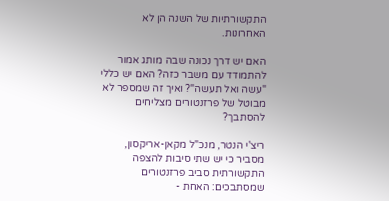התקשורתיות של השנה הן לא האחרונות.

האם יש דרך נכונה שבה מותג אמור להתמודד עם משבר כזה? האם יש כללי "עשה ואל תעשה"? ואיך זה שמספר לא מבוטל של פרזנטורים מצליחים להסתבך?

ריצ'י הנטר, מנכ"ל מקאן-אריקסון, מסביר כי יש שתי סיבות להצפה התקשורתית סביב פרזנטורים שמסתבכים: האחת -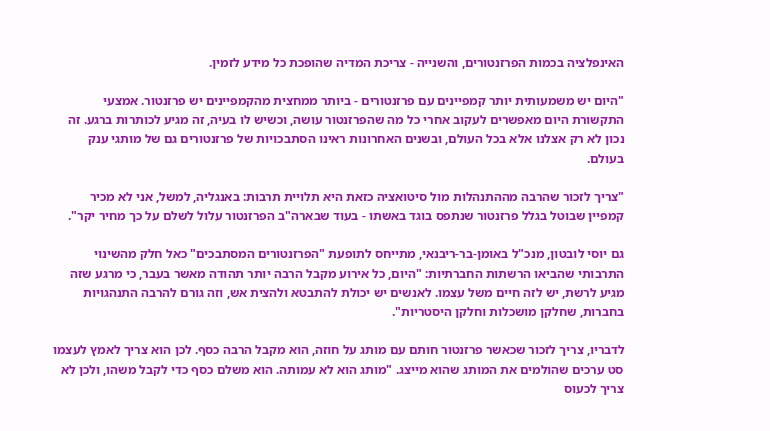האינפלציה בכמות הפרזנטורים, והשנייה - צריכת המדיה שהופכת כל מידע לזמין.

"היום יש משמעותית יותר קמפיינים עם פרזנטורים - ביותר ממחצית מהקמפיינים יש פרזנטור. אמצעי התקשורת היום מאפשרים לעקוב אחרי כל מה שהפרזנטור עושה, וכשיש לו בעיה, זה מגיע לכותרות ברגע. זה נכון לא רק אצלנו אלא בכל העולם, ובשנים האחרונות ראינו הסתבכויות של פרזנטורים גם של מותגי ענק בעולם.

"צריך לזכור שהרבה מההתנהלות מול סיטואציה כזאת היא תלויית תרבות: באנגליה, למשל, אני לא מכיר קמפיין שבוטל בגלל פרזנטור שנתפס בוגד באשתו - בעוד שבארה"ב הפרזנטור עלול לשלם על כך מחיר יקר".

גם יוסי לובטון, מנכ"ל באומן-בר-ריבנאי, מתייחס לתופעת "הפרזנטורים המסתבכים" כאל חלק מהשינוי התרבותי שהביאו הרשתות החברתיות: "היום, כל אירוע מקבל הרבה יותר תהודה מאשר בעבר, כי מרגע שזה מגיע לרשת, יש לזה חיים משל עצמו. לאנשים יש יכולת להתבטא ולהצית אש, וזה גורם להרבה התנהגויות בחברות, שחלקן מושכלות וחלקן היסטריות".

לדבריו, צריך לזכור שכאשר פרזנטור חותם עם מותג על חוזה, הוא מקבל הרבה כסף. לכן הוא צריך לאמץ לעצמו סט ערכים שהולמים את המותג שהוא מייצג. "מותג הוא לא עמותה. הוא משלם כסף כדי לקבל משהו, ולכן לא צריך לכעוס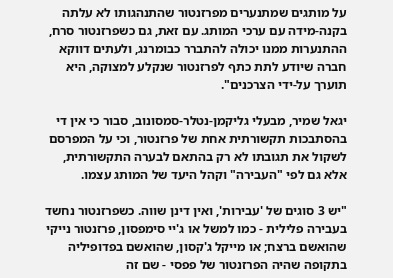על מותגים שמתנערים מפרזנטור שהתנהגותו לא עלתה בקנה-מידה עם ערכי המותג. עם זאת, גם כשפרזנטור סרח, ההתנערות ממנו יכולה להתברר כבומרנג, ולעתים דווקא חברה שיודע לתת כתף לפרזנטור שנקלע למצוקה, היא תוערך על-ידי הצרכנים".

יגאל שמיר, מבעלי גליקמן-נטלר-סמסונוב, סבור כי אין די בהסתבכות תקשורתית אחת של פרזנטור, וכי על המפרסם לשקול את תגובתו לא רק בהתאם לבערה התקשורתית, אלא גם לפי "העבירה" וקהל היעד של המותג עצמו.

"יש 3 סוגים של 'עבירות', ואין דינן שווה. כשפרזנטור נחשד בעבירה פלילית - כמו למשל או ג'יי סימפסון, פרזנטור נייקי שהואשם ברצח; או מייקל ג'קסון, שהואשם בפדופיליה בתקופה שהיה הפרזנטור של פפסי - שם זה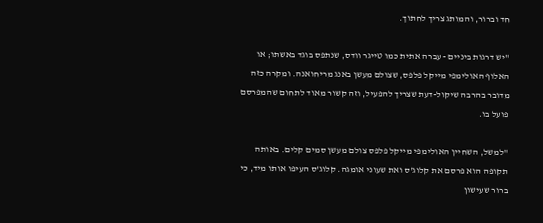חד וברור, והמותג צריך לחתוך.

"יש דרגות ביניים - עברה אתית כמו טייגר וודס, שנתפס בוגד באשתו; או האלוף האולימפי מייקל פלפס, שצולם מעשן באנג מריחואנה. ומקרה כזה מדובר בהרבה שיקול-דעת שצריך להפעיל, וזה קשור מאוד לתחום שהמפרסם פועל בו.

"למשל, השחיין האולימפי מייקל פלפס צולם מעשן סמים קלים. באותה תקופה הוא פרסם את קלוג'ס ואת שעוני אומגה. קלוג'ס העיפו אותו מיד, כי ברור שעישון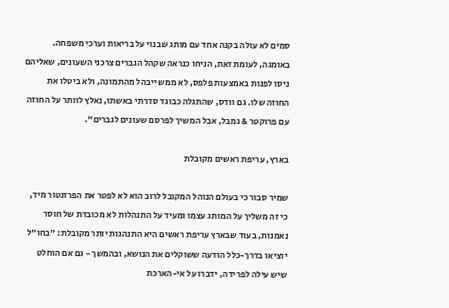סמים לא עולה בקנה אחד עם מותג שבנוי על בריאות וערכי משפחה. באומגה, לעומת זאת, הניחו כנראה שקהל הגברים צרכני השעונים, שאליהם ניסו לפנות באמצעות פלפס, לא ממש ייבהל מהתמונה, ולא ביטלו את החוזה שלו. גם וודס, שהתגלה כבוגד סדרתי באשתו, נאלץ לוותר על החוזה עם פרוקטר & גמבל, אבל המשיך לפרסם שעונים לגברים".

בארץ, עריפת ראשים מקובלת

שמיר סבור כי בעולם הנוהל המקובל לרוב הוא לא לפטר את הפרזנטור מיד, כי זה משליך על המותג עצמו ומעיד על התנהלות לא מכובדת של חוסר נאמנות, בעוד שבארץ עריפת ראשים היא התנהגות יותר מקובלת: "בחו"ל יוציאו בדרך-כלל הודעה ששוקלים את הנושא, ובהמשך - גם אם הוחלט שיש עילה לפרידה, ידברו על אי-הארכת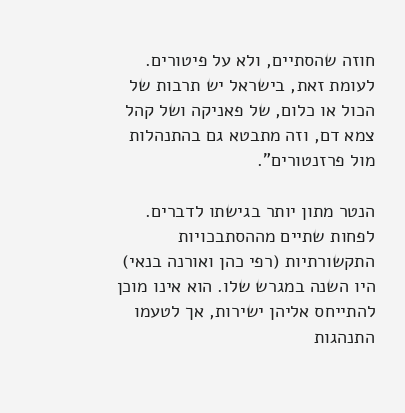חוזה שהסתיים, ולא על פיטורים. לעומת זאת, בישראל יש תרבות של הכול או כלום, של פאניקה ושל קהל צמא דם, וזה מתבטא גם בהתנהלות מול פרזנטורים".

הנטר מתון יותר בגישתו לדברים. לפחות שתיים מההסתבכויות התקשורתיות (רפי כהן ואורנה בנאי) היו השנה במגרש שלו. הוא אינו מוכן להתייחס אליהן ישירות, אך לטעמו התנהגות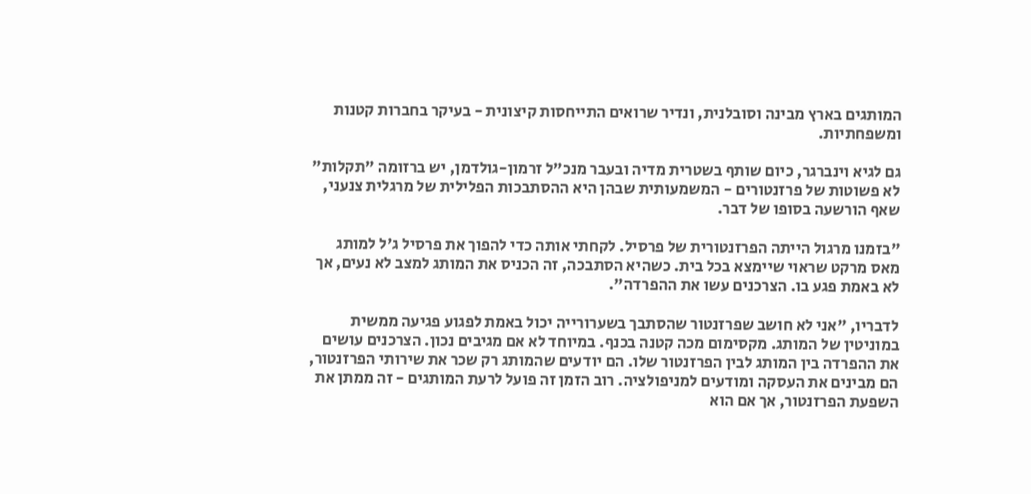המותגים בארץ מבינה וסובלנית, ונדיר שרואים התייחסות קיצונית - בעיקר בחברות קטנות ומשפחתיות.

גם לגיא וינברגר, כיום שותף בשטרית מדיה ובעבר מנכ"ל זרמון-גולדמן, יש ברזומה "תקלות" לא פשוטות של פרזנטורים - המשמעותית שבהן היא ההסתבכות הפלילית של מרגלית צנעני, שאף הורשעה בסופו של דבר.

"בזמנו מרגול הייתה הפרזנטורית של פרסיל. לקחתי אותה כדי להפוך את פרסיל ג'ל למותג מאס מרקט שראוי שיימצא בכל בית. כשהיא הסתבכה, זה הכניס את המותג למצב לא נעים, אך לא באמת פגע בו. הצרכנים עשו את ההפרדה".

לדבריו, "אני לא חושב שפרזנטור שהסתבך בשערורייה יכול באמת לפגוע פגיעה ממשית במוניטין של המותג. מקסימום מכה קטנה בכנף. במיוחד לא אם מגיבים נכון. הצרכנים עושים את ההפרדה בין המותג לבין הפרזנטור שלו. הם יודעים שהמותג רק שכר את שירותי הפרזנטור, הם מבינים את העסקה ומודעים למניפולציה. רוב הזמן זה פועל לרעת המותגים - זה ממתן את השפעת הפרזנטור, אך אם הוא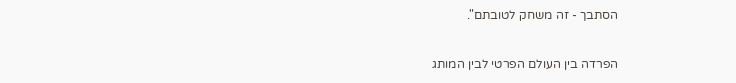הסתבך - זה משחק לטובתם".

הפרדה בין העולם הפרטי לבין המותג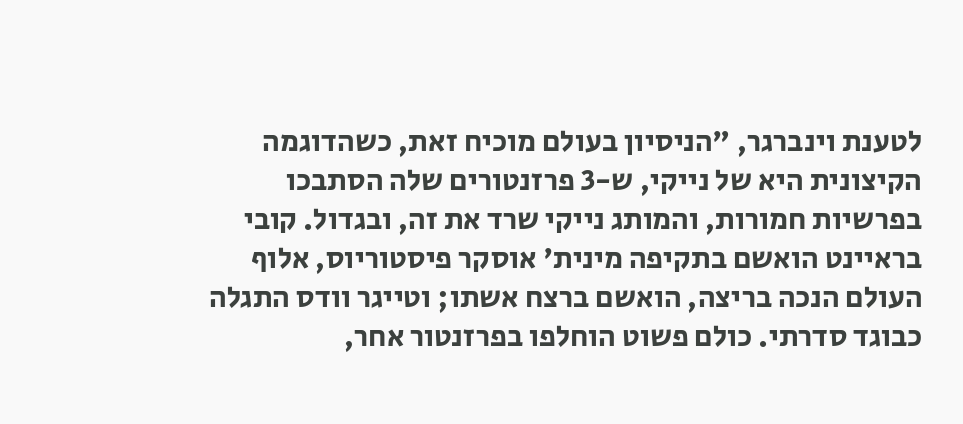לטענת וינברגר, "הניסיון בעולם מוכיח זאת, כשהדוגמה הקיצונית היא של נייקי, ש-3 פרזנטורים שלה הסתבכו בפרשיות חמורות, והמותג נייקי שרד את זה, ובגדול. קובי בראיינט הואשם בתקיפה מינית' אוסקר פיסטוריוס, אלוף העולם הנכה בריצה, הואשם ברצח אשתו; וטייגר וודס התגלה כבוגד סדרתי. כולם פשוט הוחלפו בפרזנטור אחר,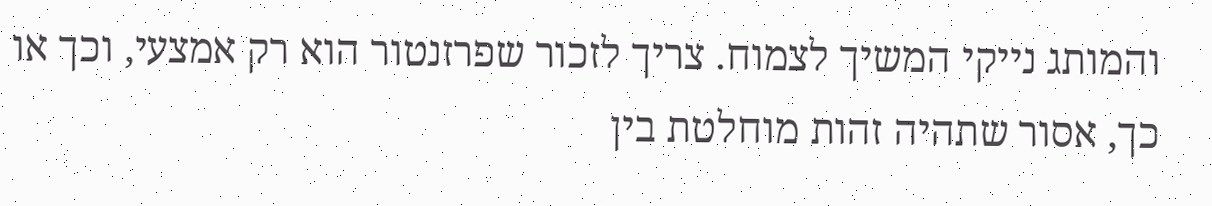והמותג נייקי המשיך לצמוח. צריך לזכור שפרזנטור הוא רק אמצעי, וכך או כך, אסור שתהיה זהות מוחלטת בין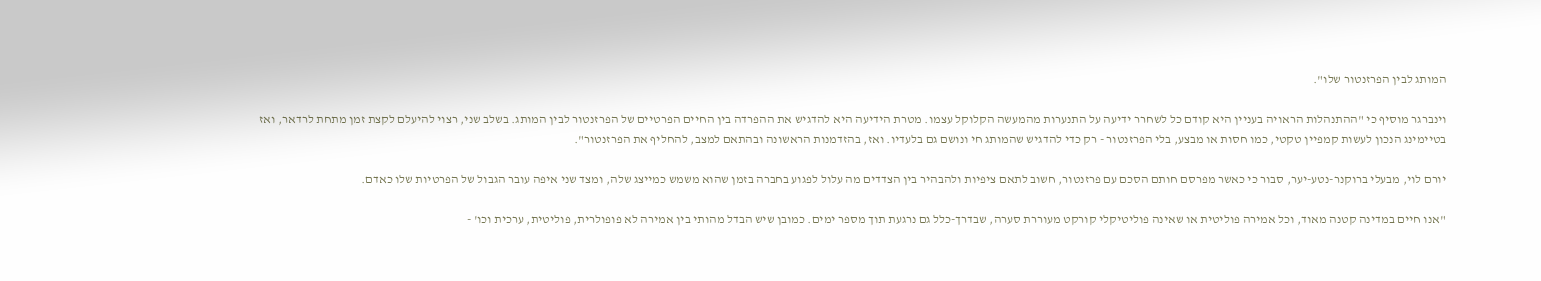המותג לבין הפרזנטור שלו".

וינברגר מוסיף כי "ההתנהלות הראויה בעניין היא קודם כל לשחרר ידיעה על התנערות מהמעשה הקלוקל עצמו. מטרת הידיעה היא להדגיש את ההפרדה בין החיים הפרטיים של הפרזנטור לבין המותג. בשלב שני, רצוי להיעלם לקצת זמן מתחת לרדאר, ואז בטיימינג הנכון לעשות קמפיין טקטי, כמו חסות או מבצע, בלי הפרזנטור - רק כדי להדגיש שהמותג חי ונושם גם בלעדיו. ואז, בהזדמנות הראשונה ובהתאם למצב, להחליף את הפרזנטור".

יורם לוי, מבעלי ברוקנר-נטע-יער, סבור כי כאשר מפרסם חותם הסכם עם פרזנטור, חשוב לתאם ציפיות ולהבהיר בין הצדדים מה עלול לפגוע בחברה בזמן שהוא משמש כמייצג שלה, ומצד שני איפה עובר הגבול של הפרטיות שלו כאדם.

"אנו חיים במדינה קטנה מאוד, וכל אמירה פוליטית או שאינה פוליטיקלי קורקט מעוררת סערה, שבדרך-כלל גם נרגעת תוך מספר ימים. כמובן שיש הבדל מהותי בין אמירה לא פופולרית, פוליטית, ערכית וכו' -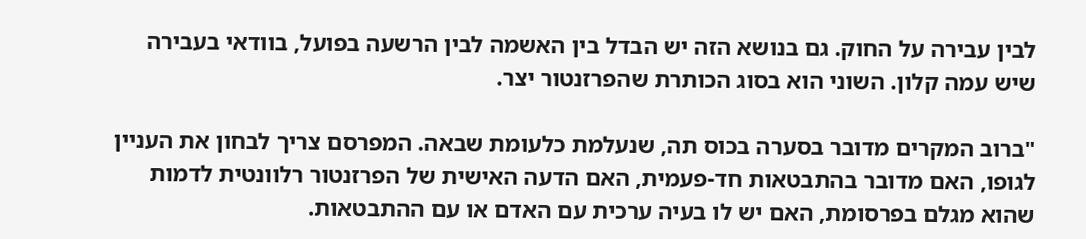לבין עבירה על החוק. גם בנושא הזה יש הבדל בין האשמה לבין הרשעה בפועל, בוודאי בעבירה שיש עמה קלון. השוני הוא בסוג הכותרת שהפרזנטור יצר.

"ברוב המקרים מדובר בסערה בכוס תה, שנעלמת כלעומת שבאה. המפרסם צריך לבחון את העניין לגופו, האם מדובר בהתבטאות חד-פעמית, האם הדעה האישית של הפרזנטור רלוונטית לדמות שהוא מגלם בפרסומת, האם יש לו בעיה ערכית עם האדם או עם ההתבטאות.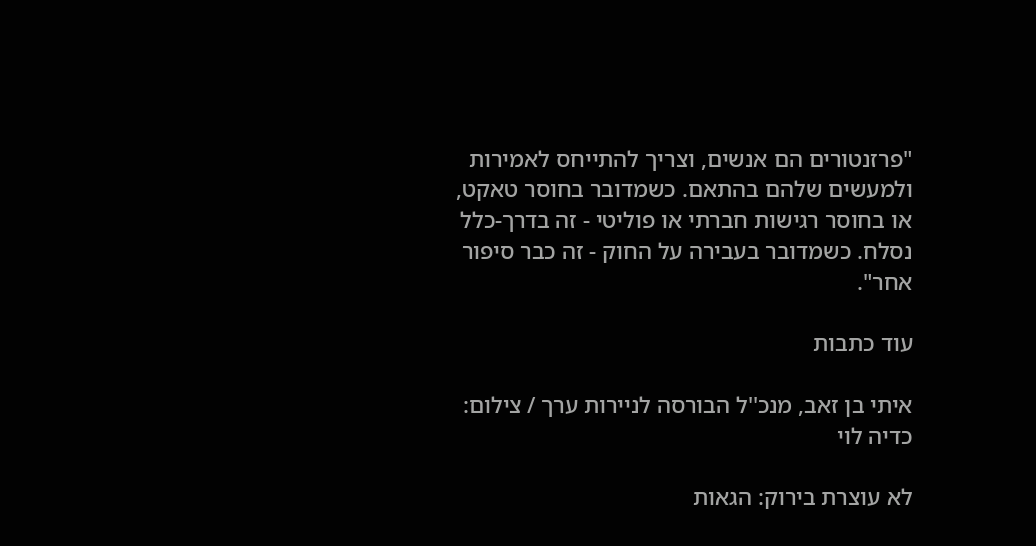"פרזנטורים הם אנשים, וצריך להתייחס לאמירות ולמעשים שלהם בהתאם. כשמדובר בחוסר טאקט, או בחוסר רגישות חברתי או פוליטי - זה בדרך-כלל נסלח. כשמדובר בעבירה על החוק - זה כבר סיפור אחר".

עוד כתבות

איתי בן זאב, מנכ''ל הבורסה לניירות ערך / צילום: כדיה לוי

לא עוצרת בירוק: הגאות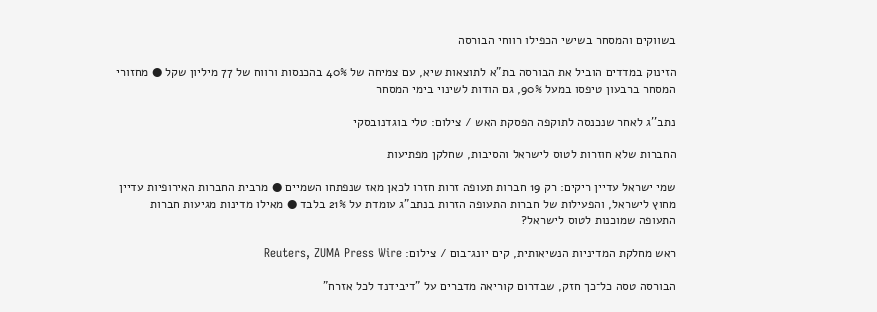בשווקים והמסחר בשישי הכפילו רווחי הבורסה

הזינוק במדדים הוביל את הבורסה בת"א לתוצאות שיא, עם צמיחה של 40% בהכנסות ורווח של 77 מיליון שקל ● מחזורי המסחר ברבעון טיפסו במעל 90%, גם הודות לשינוי בימי המסחר

נתב''ג לאחר שנכנסה לתוקפה הפסקת האש / צילום: טלי בוגדנובסקי

החברות שלא חוזרות לטוס לישראל והסיבות, שחלקן מפתיעות

שמי ישראל עדיין ריקים: רק 19 חברות תעופה זרות חזרו לכאן מאז שנפתחו השמיים ● מרבית החברות האירופיות עדיין מחוץ לישראל, והפעילות של חברות התעופה הזרות בנתב"ג עומדת על 21% בלבד ● מאילו מדינות מגיעות חברות התעופה שמוכנות לטוס לישראל?

ראש מחלקת המדיניות הנשיאותית, קים יונג־בום / צילום: Reuters, ZUMA Press Wire

הבורסה טסה כל־כך חזק, שבדרום קוריאה מדברים על "דיבידנד לכל אזרח"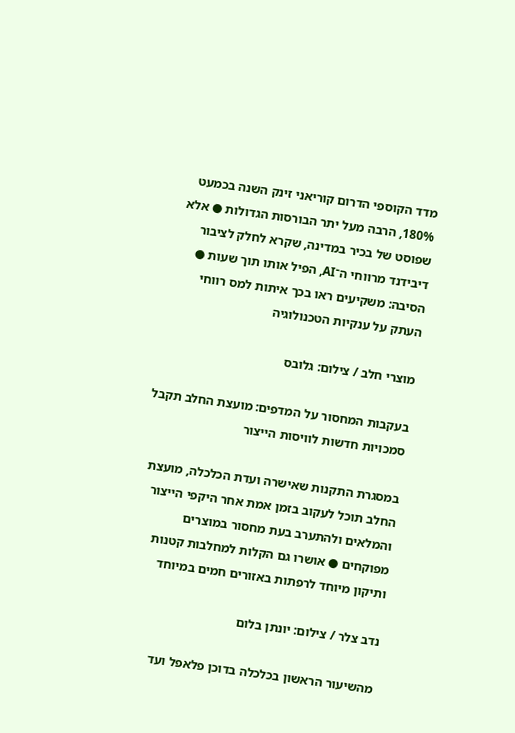מדד הקוספי הדרום קוריאני זינק השנה בכמעט 180%, הרבה מעל יתר הבורסות הגדולות ● אלא שפוסט של בכיר במדינה, שקרא לחלק לציבור דיבידנד מרווחי ה־AI, הפיל אותו תוך שעות ● הסיבה: משקיעים ראו בכך איתות למס רווחי העתק על ענקיות הטכנולוגיה

מוצרי חלב / צילום: גלובס

בעקבות המחסור על המדפים: מועצת החלב תקבל סמכויות חדשות לוויסות הייצור

במסגרת התקנות שאישרה ועדת הכלכלה, מועצת החלב תוכל לעקוב בזמן אמת אחר היקפי הייצור והמלאים ולהתערב בעת מחסור במוצרים מפוקחים ● אושרו גם הקלות למחלבות קטנות ותיקון מיוחד לרפתות באזורים חמים במיוחד

נדב צלר / צילום: יונתן בלום

מהשיעור הראשון בכלכלה בדוכן פלאפל ועד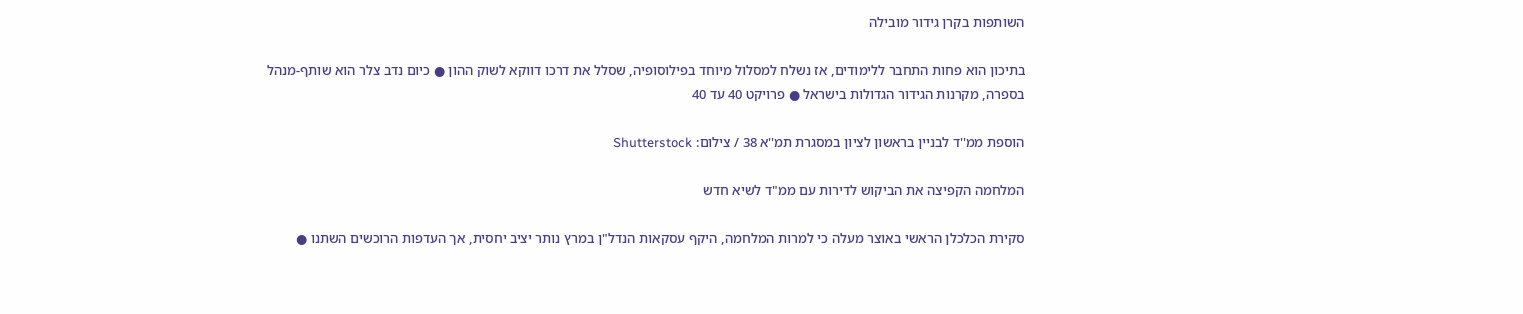השותפות בקרן גידור מובילה

בתיכון הוא פחות התחבר ללימודים, אז נשלח למסלול מיוחד בפילוסופיה, שסלל את דרכו דווקא לשוק ההון ● כיום נדב צלר הוא שותף-מנהל בספרה, מקרנות הגידור הגדולות בישראל ● פרויקט 40 עד 40

הוספת ממ''ד לבניין בראשון לציון במסגרת תמ''א 38 / צילום: Shutterstock

המלחמה הקפיצה את הביקוש לדירות עם ממ"ד לשיא חדש

סקירת הכלכלן הראשי באוצר מעלה כי למרות המלחמה, היקף עסקאות הנדל"ן במרץ נותר יציב יחסית, אך העדפות הרוכשים השתנו ●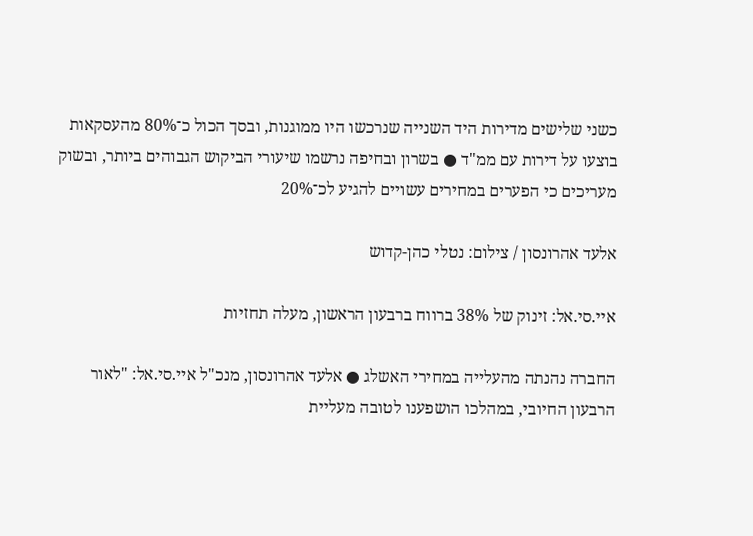כשני שלישים מדירות היד השנייה שנרכשו היו ממוגנות, ובסך הכול כ־80% מהעסקאות בוצעו על דירות עם ממ"ד ● בשרון ובחיפה נרשמו שיעורי הביקוש הגבוהים ביותר, ובשוק מעריכים כי הפערים במחירים עשויים להגיע לכ־20%

אלעד אהרונסון / צילום: נטלי כהן-קדוש

איי.סי.אל: זינוק של 38% ברווח ברבעון הראשון, מעלה תחזיות

החברה נהנתה מהעלייה במחירי האשלג ● אלעד אהרונסון, מנכ"ל איי.סי.אל: "לאור הרבעון החיובי, במהלכו הושפענו לטובה מעליית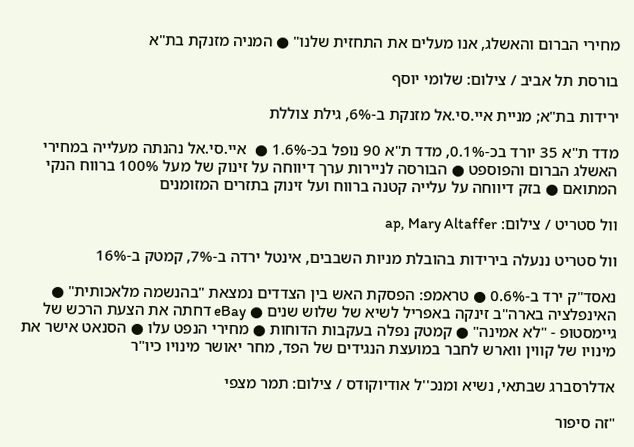מחירי הברום והאשלג, אנו מעלים את התחזית שלנו" ● המניה מזנקת בת"א

בורסת תל אביב / צילום: שלומי יוסף

ירידות בת"א; מניית איי.סי.אל מזנקת ב-6%, גילת צוללת

מדד ת"א 35 יורד בכ-0.1%, מדד ת"א 90 נופל בכ-1.6% ●  איי.סי.אל נהנתה מעלייה במחירי האשלג הברום והפוספט ● הבורסה לניירות ערך דיווחה על זינוק של מעל 100% ברווח הנקי המתואם ● בזק דיווחה על עלייה קטנה ברווח ועל זינוק בתזרים המזומנים

וול סטריט / צילום: ap, Mary Altaffer

וול סטריט ננעלה בירידות בהובלת מניות השבבים, אינטל ירדה ב-7%, קמטק ב-16%

נאסד"ק ירד ב-0.6% ● טראמפ: הפסקת האש בין הצדדים נמצאת "בהנשמה מלאכותית" ● האינפלציה בארה"ב זינקה באפריל לשיא של שלוש שנים ● eBay דחתה את הצעת הרכש של גיימסטופ - "לא אמינה" ● קמטק נפלה בעקבות הדוחות ● מחירי הנפט עלו ● הסנאט אישר את מינויו של קווין ווארש לחבר במועצת הנגידים של הפד, מחר יאושר מינויו כיו"ר

אדלרסברג שבתאי, נשיא ומנכ''ל אודיוקודס / צילום: תמר מצפי

"זה סיפור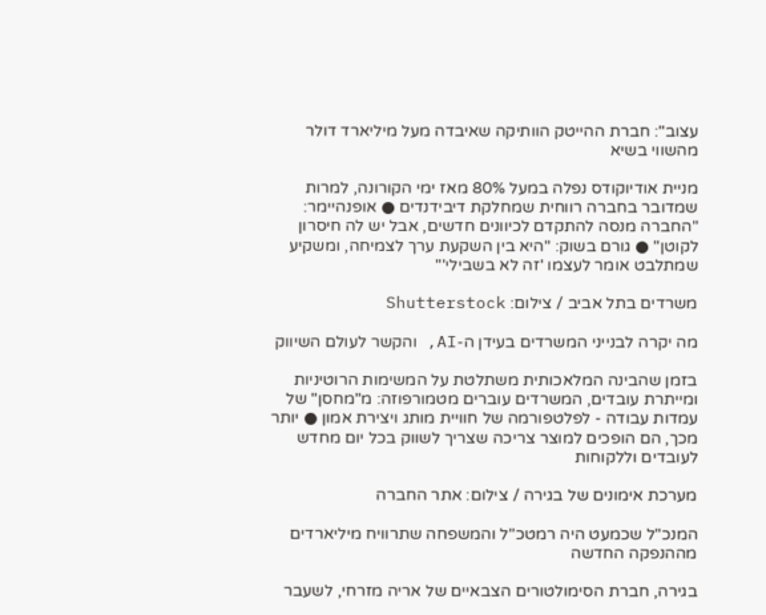עצוב": חברת ההייטק הוותיקה שאיבדה מעל מיליארד דולר מהשווי בשיא

מניית אודיוקודס נפלה במעל 80% מאז ימי הקורונה, למרות שמדובר בחברה רווחית שמחלקת דיבידנדים ● אופנהיימר: "החברה מנסה להתקדם לכיוונים חדשים, אבל יש לה חיסרון לקוטן" ● גורם בשוק: "היא בין השקעת ערך לצמיחה, ומשקיע שמתלבט אומר לעצמו 'זה לא בשבילי'"

משרדים בתל אביב / צילום: Shutterstock

מה יקרה לבנייני המשרדים בעידן ה-AI, והקשר לעולם השיווק

בזמן שהבינה המלאכותית משתלטת על המשימות הרוטיניות ומייתרת עובדים, המשרדים עוברים מטמורפוזה: מ"מחסן" של עמדות עבודה - לפלטפורמה של חוויית מותג ויצירת אמון ● יותר מכך, הם הופכים למוצר צריכה שצריך לשווק בכל יום מחדש לעובדים וללקוחות

מערכת אימונים של בגירה / צילום: אתר החברה

המנכ"ל שכמעט היה רמטכ"ל והמשפחה שתרוויח מיליארדים מההנפקה החדשה

בגירה, חברת הסימולטורים הצבאיים של אריה מזרחי, לשעבר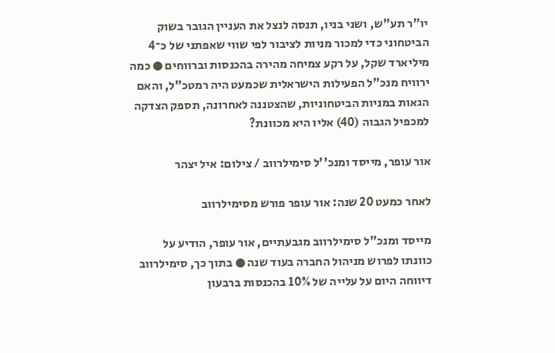יו"ר תע"ש, ושני בניו, תנסה לנצל את העניין הגובר בשוק הביטחוני כדי למכור מניות לציבור לפי שווי שאפתני של כ־4 מיליארד שקל, על רקע צמיחה מהירה בהכנסות וברווחים ● כמה ירוויח מנכ"ל הפעילות הישראלית שכמעט היה רמטכ"ל, והאם הגאות במניות הביטחוניות, שהצטננה לאחרונה, תספק הצדקה למכפיל הגבוה (40) אליו היא מכוונת?

אור עופר, מייסד ומנכ''ל סימילרווב / צילום: איל יצהר

לאחר כמעט 20 שנה: אור עופר פורש מסימילרווב

מייסד ומנכ"ל סימילרווב מגבעתיים, אור עופר, הודיע על כוונתו לפרוש מניהול החברה בעוד שנה ● בתוך כך, סימילרווב דיווחה היום על עלייה של 10% בהכנסות ברבעון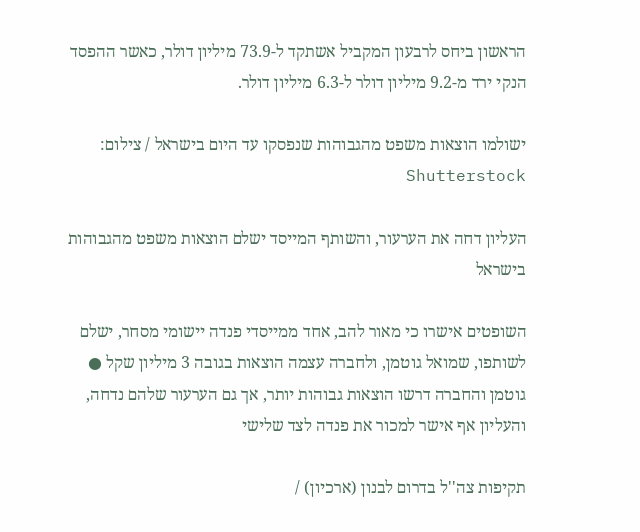הראשון ביחס לרבעון המקביל אשתקד ל-73.9 מיליון דולר, כאשר ההפסד הנקי ירד מ-9.2 מיליון דולר ל-6.3 מיליון דולר.

ישולמו הוצאות משפט מהגבוהות שנפסקו עד היום בישראל / צילום: Shutterstock

העליון דחה את הערעור, והשותף המייסד ישלם הוצאות משפט מהגבוהות בישראל

השופטים אישרו כי מאור להב, אחד ממייסדי פנדה יישומי מסחר, ישלם לשותפו, שמואל גוטמן, ולחברה עצמה הוצאות בגובה 3 מיליון שקל ● גוטמן והחברה דרשו הוצאות גבוהות יותר, אך גם הערעור שלהם נדחה, והעליון אף אישר למכור את פנדה לצד שלישי

תקיפות צה''ל בדרום לבנון (ארכיון) /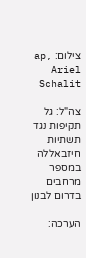צילום: ap, Ariel Schalit

צה"ל: גל תקיפות נגד תשתיות חיזבאללה במספר מרחבים בדרום לבנון

הערכה: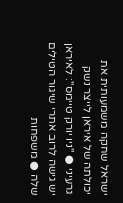ישראל שחקה משמעותית את יכולתה של איראן לייצר נשק גרעיני ● "ניו יורק טיימס": לאיראן יש גישה לרוב אתרי שיגור הטילים שלה ● משפחות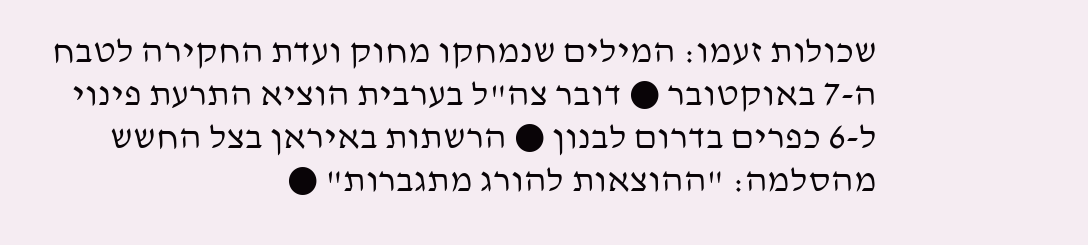שכולות זעמו: המילים שנמחקו מחוק ועדת החקירה לטבח ה-7 באוקטובר ● דובר צה"ל בערבית הוציא התרעת פינוי ל-6 כפרים בדרום לבנון ● הרשתות באיראן בצל החשש מהסלמה: "ההוצאות להורג מתגברות" ●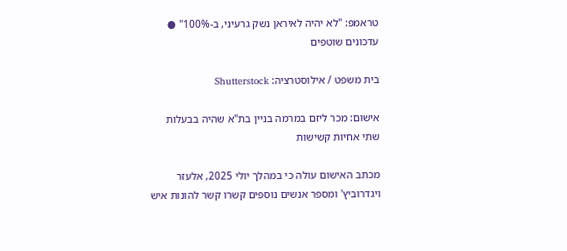טראמפ: "לא יהיה לאיראן נשק גרעיני, ב-100%" ● עדכונים שוטפים

בית משפט / אילוסטרציה: Shutterstock

אישום: מכר ליזם במרמה בניין בת"א שהיה בבעלות שתי אחיות קשישות

מכתב האישום עולה כי במהלך יולי 2025, אלעזר ויגדרוביץ' ומספר אנשים נוספים קשרו קשר להונות איש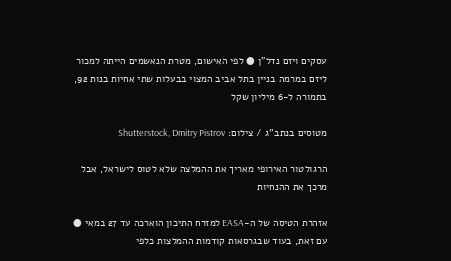עסקים ויזם נדל"ן ● לפי האישום, מטרת הנאשמים הייתה למכור ליזם במרמה בניין בתל אביב המצוי בבעלות שתי אחיות בנות 92, בתמורה ל-6 מיליון שקל

מטוסים בנתב''ג / צילום: Shutterstock, Dmitry Pistrov

הרגולטור האירופי מאריך את ההמלצה שלא לטוס לישראל, אבל מרכך את ההנחיות

אזהרת הטיסה של ה-EASA למזרח התיכון הוארכה עד 27 במאי ● עם זאת, בעוד שבגרסאות קודמות ההמלצות כלפי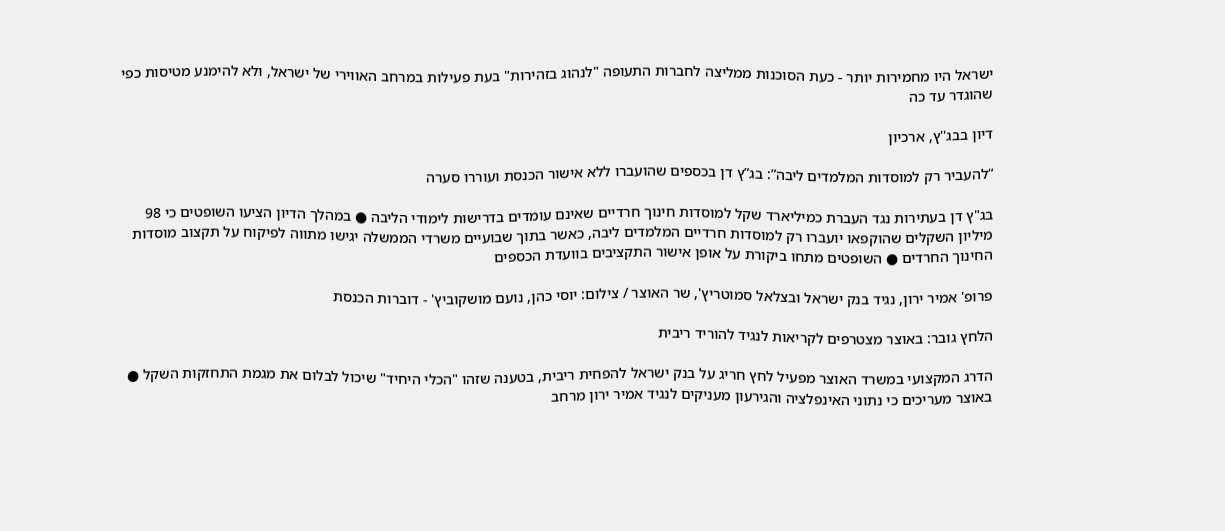ישראל היו מחמירות יותר - כעת הסוכנות ממליצה לחברות התעופה "לנהוג בזהירות" בעת פעילות במרחב האווירי של ישראל, ולא להימנע מטיסות כפי שהוגדר עד כה

דיון בבג''ץ, ארכיון

“להעביר רק למוסדות המלמדים ליבה”: בג”ץ דן בכספים שהועברו ללא אישור הכנסת ועוררו סערה

בג"ץ דן בעתירות נגד העברת כמיליארד שקל למוסדות חינוך חרדיים שאינם עומדים בדרישות לימודי הליבה ● במהלך הדיון הציעו השופטים כי 98 מיליון השקלים שהוקפאו יועברו רק למוסדות חרדיים המלמדים ליבה, כאשר בתוך שבועיים משרדי הממשלה יגישו מתווה לפיקוח על תקצוב מוסדות החינוך החרדים ● השופטים מתחו ביקורת על אופן אישור התקציבים בוועדת הכספים

פרופ' אמיר ירון, נגיד בנק ישראל ובצלאל סמוטריץ', שר האוצר / צילום: יוסי כהן, נועם מושקוביץ' - דוברות הכנסת

הלחץ גובר: באוצר מצטרפים לקריאות לנגיד להוריד ריבית

הדרג המקצועי במשרד האוצר מפעיל לחץ חריג על בנק ישראל להפחית ריבית, בטענה שזהו "הכלי היחיד" שיכול לבלום את מגמת התחזקות השקל ● באוצר מעריכים כי נתוני האינפלציה והגירעון מעניקים לנגיד אמיר ירון מרחב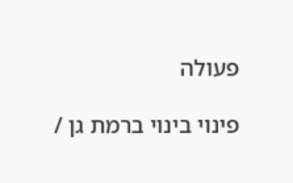פעולה

פינוי בינוי ברמת גן /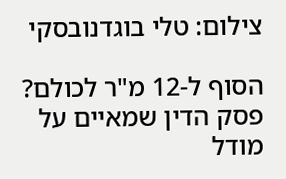צילום: טלי בוגדנובסקי

הסוף ל-12 מ"ר לכולם? פסק הדין שמאיים על מודל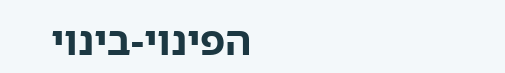הפינוי-בינוי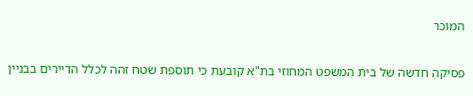המוכר

פסיקה חדשה של בית המשפט המחוזי בת"א קובעת כי תוספת שטח זהה לכלל הדיירים בבניין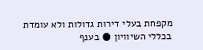מקפחת בעלי דירות גדולות ולא עומדת בכללי השיוויון ● בענף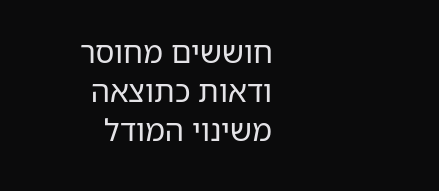חוששים מחוסר ודאות כתוצאה משינוי המודל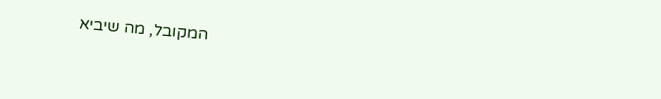המקובל, מה שיביא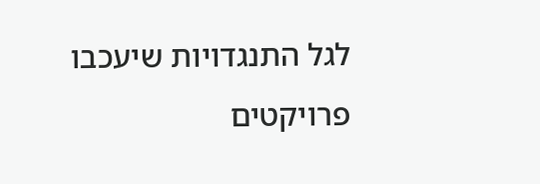לגל התנגדויות שיעכבו פרויקטים